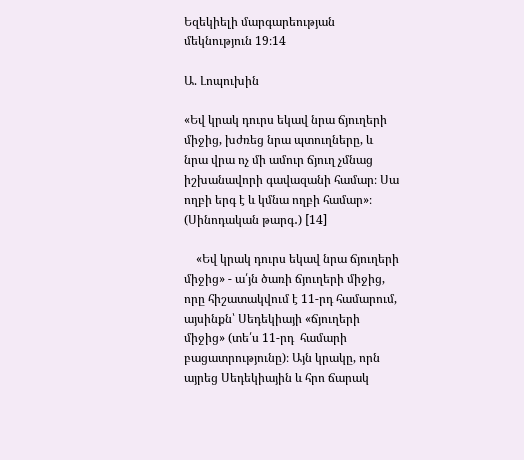Եզեկիելի մարգարեության մեկնություն 19։14

Ա. Լոպուխին

«Եվ կրակ դուրս եկավ նրա ճյուղերի միջից, խժռեց նրա պտուղները, և նրա վրա ոչ մի ամուր ճյուղ չմնաց իշխանավորի գավազանի համար։ Սա ողբի երգ է և կմնա ողբի համար»։ (Սինոդական թարգ․) [14]

    «Եվ կրակ դուրս եկավ նրա ճյուղերի միջից» - ա՛յն ծառի ճյուղերի միջից, որը հիշատակվում է 11-րդ համարում, այսինքն՝ Սեդեկիայի «ճյուղերի միջից» (տե՛ս 11-րդ  համարի բացատրությունը)։ Այն կրակը, որն այրեց Սեդեկիային և հրո ճարակ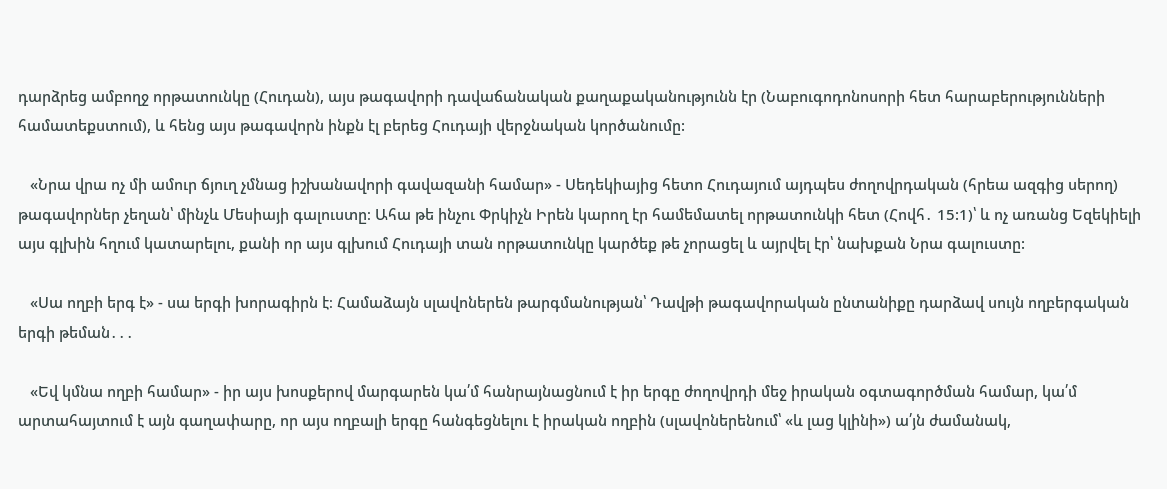դարձրեց ամբողջ որթատունկը (Հուդան), այս թագավորի դավաճանական քաղաքականությունն էր (Նաբուգոդոնոսորի հետ հարաբերությունների համատեքստում), և հենց այս թագավորն ինքն էլ բերեց Հուդայի վերջնական կործանումը:

   «Նրա վրա ոչ մի ամուր ճյուղ չմնաց իշխանավորի գավազանի համար» - Սեդեկիայից հետո Հուդայում այդպես ժողովրդական (հրեա ազգից սերող) թագավորներ չեղան՝ մինչև Մեսիայի գալուստը։ Ահա թե ինչու Փրկիչն Իրեն կարող էր համեմատել որթատունկի հետ (Հովհ․ 15:1)՝ և ոչ առանց Եզեկիելի այս գլխին հղում կատարելու, քանի որ այս գլխում Հուդայի տան որթատունկը կարծեք թե չորացել և այրվել էր՝ նախքան Նրա գալուստը:

   «Սա ողբի երգ է» - սա երգի խորագիրն է։ Համաձայն սլավոներեն թարգմանության՝ Դավթի թագավորական ընտանիքը դարձավ սույն ողբերգական երգի թեման․․․

   «Եվ կմնա ողբի համար» - իր այս խոսքերով մարգարեն կա՛մ հանրայնացնում է իր երգը ժողովրդի մեջ իրական օգտագործման համար, կա՛մ արտահայտում է այն գաղափարը, որ այս ողբալի երգը հանգեցնելու է իրական ողբին (սլավոներենում՝ «և լաց կլինի») ա՛յն ժամանակ,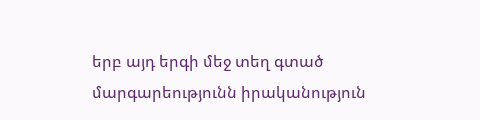երբ այդ երգի մեջ տեղ գտած մարգարեությունն իրականություն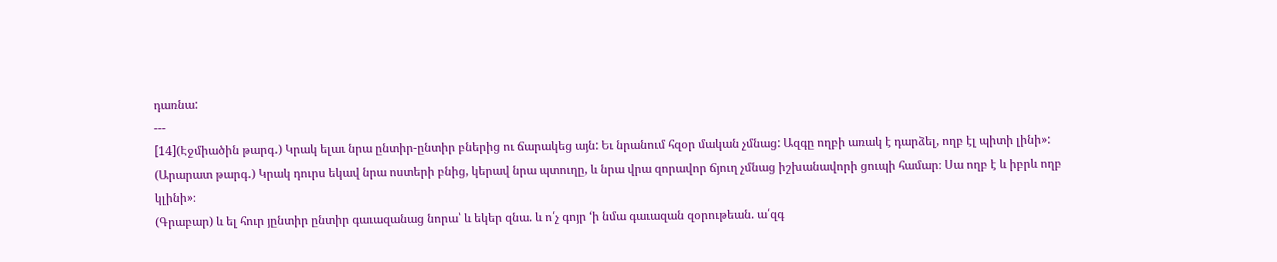դառնա:
---
[14](Էջմիածին թարգ․) Կրակ ելաւ նրա ընտիր-ընտիր բներից ու ճարակեց այն: Եւ նրանում հզօր մական չմնաց: Ազգը ողբի առակ է դարձել, ողբ էլ պիտի լինի»:
(Արարատ թարգ․) Կրակ դուրս եկավ նրա ոստերի բնից, կերավ նրա պտուղը, և նրա վրա զորավոր ճյուղ չմնաց իշխանավորի ցուպի համար։ Սա ողբ է և իբրև ողբ կլինի»։
(Գրաբար) և ել հուր յընտիր ընտիր գաւազանաց նորա՝ և եկեր զնա. և ո՛չ գոյր ‘ի նմա գաւազան զօրութեան. ա՛զգ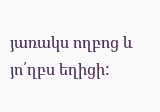յառակս ողբոց և յո՛ղբս եղիցի: